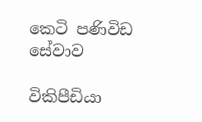කෙටි පණිවිඩ සේවාව

විකිපීඩියා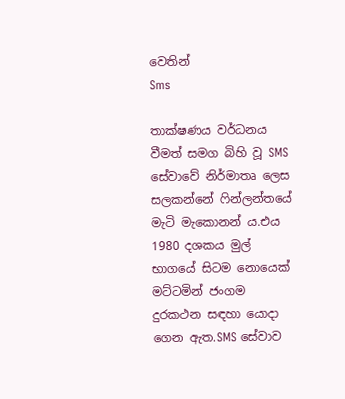වෙතින්
Sms

තාක්ෂණය වර්ධනය වීමත් සමග බිහි වූ SMS සේවාවේ නිර්මාතෘ ලෙස සලකන්නේ ෆින්ලන්තයේ මැටි මැකොනන් ය.එය 1980 දශකය මුල් භාගයේ සිටම නොයෙක් මට්ටමින් ජංගම දුරකථන සඳහා යොදා ගෙන ඇත.SMS සේවාව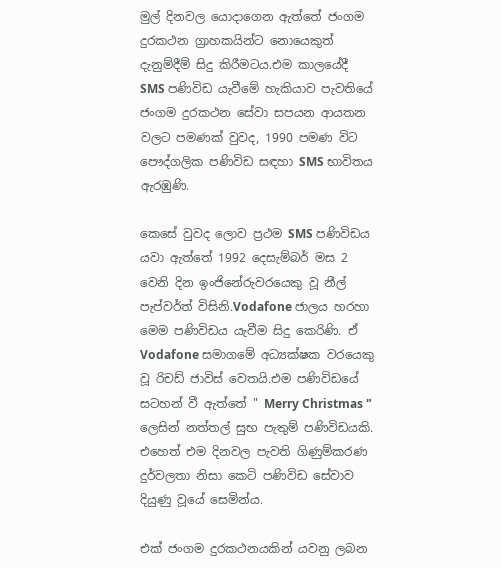මුල් දිනවල යොදාගෙන ඇත්තේ ජංගම දුරකථන ග්‍රාහකයින්ට නොයෙකුත් දැනුම්දීම් සිදු කිරීමටය.එම කාලයේදී SMS පණිවිඩ යැවීමේ හැකියාව පැවතියේ ජංගම දුරකථන සේවා සපයන ආයතන වලට පමණක් වුවද, 1990 පමණ විට පෞද්ගලික පණිවිඩ සඳහා SMS භාවිතය ඇරඹුණි.

කෙසේ වුවද ලොව ප්‍රථම SMS පණිවිඩය යවා ඇත්තේ 1992 දෙසැම්බර් මස 2 වෙනි දින ඉංජිනේරුවරයෙකු වූ නීල් පැප්වර්ත් විසිනි.Vodafone ජාලය හරහා මෙම පණිවිඩය යැවීම සිදු කෙරිණි. ඒ Vodafone සමාගමේ අධ්‍යක්ෂක වරයෙකු වූ රිචඩ් ජාවිස් වෙතයි.එම පණිවිඩයේ සටහන් වී ඇත්තේ " Merry Christmas " ලෙසින් නත්තල් සුභ පැතුම් පණිවිඩයකි. එහෙත් එම දිනවල පැවති ගිණුම්කරණ දුර්වලතා නිසා කෙටි පණිවිඩ සේවාව දියුණු වූයේ සෙමින්ය.

එක් ජංගම දුරකථනයකින් යවනු ලබන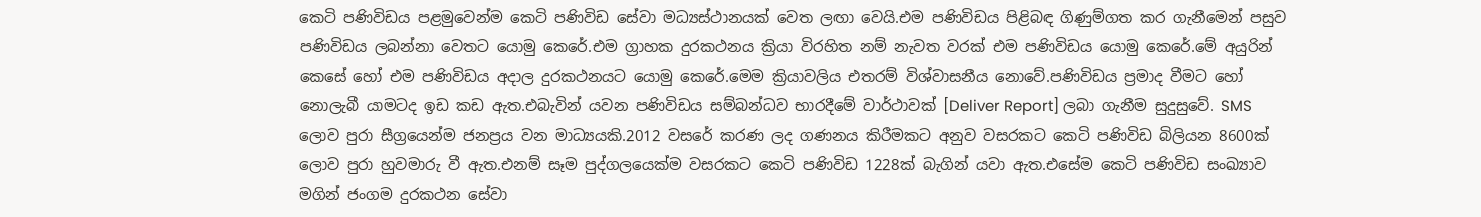කෙටි පණිවිඩය පළමුවෙන්ම කෙටි පණිවිඩ සේවා මධ්‍යස්ථානයක් වෙත ලඟා වෙයි.එම පණිවිඩය පිළිබඳ ගිණුම්ගත කර ගැනීමෙන් පසුව පණිවිඩය ලබන්නා වෙතට යොමු කෙරේ.එම ග්‍රාහක දුරකථනය ක්‍රියා විරහිත නම් නැවත වරක් එම පණිවිඩය යොමු කෙරේ.මේ අයුරින් කෙසේ හෝ එම පණිවිඩය අදාල දුරකථනයට යොමු කෙරේ.මෙම ක්‍රියාවලිය එතරම් විශ්වාසනීය නොවේ.පණිවිඩය ප්‍රමාද වීමට හෝ නොලැබී යාමටද ඉඩ කඩ ඇත.එබැවින් යවන පණිවිඩය සම්බන්ධව භාරදීමේ වාර්ථාවක් [Deliver Report] ලබා ගැනීම සුදුසුවේ. SMS ලොව පුරා සීග්‍රයෙන්ම ජනප්‍රය වන මාධ්‍යයකි.2012 වසරේ කරණ ලද ගණනය කිරීමකට අනුව වසරකට කෙටි පණිවිඩ බිලියන 8600ක් ලොව පුරා හුවමාරු වී ඇත.එනම් සෑම පුද්ගලයෙක්ම වසරකට කෙටි පණිවිඩ 1228ක් බැගින් යවා ඇත.එසේම කෙටි පණිවිඩ සංඛ්‍යාව මගින් ජංගම දුරකථන සේවා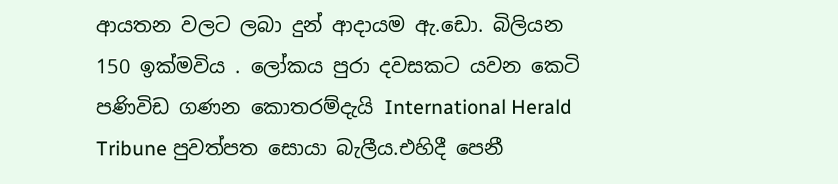ආයතන වලට ලබා දුන් ආදායම ඇ.ඩො. බිලියන 150 ඉක්මවිය . ලෝකය පුරා දවසකට යවන කෙටි පණිවිඩ ගණන කොතරම්දැයි International Herald Tribune පුවත්පත සොයා බැලීය.එහිදී පෙනී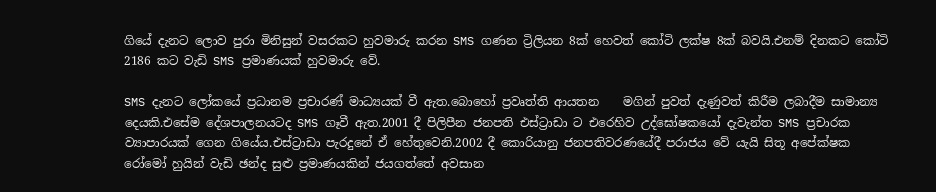ගියේ දැනට ලොව පුරා මිනිසුන් වසරකට හුවමාරු කරන SMS ගණන ට්‍රිලියන 8ක් හෙවත් කෝටි ලක්ෂ 8ක් බවයි.එනම් දිනකට කෝටි 2186 කට වැඩි SMS ප්‍රමාණයක් හුවමාරු වේ.

SMS දැනට ලෝකයේ ප්‍රධානම ප්‍රචාරණ් මාධ්‍යයක් වී ඇත.බොහෝ ප්‍රවෘත්ති ආයතන    මගින් පුවත් දැණුවත් කිරීම ලබාදීම සාමාන්‍ය දෙයකි.එසේම දේශපාලනයටද SMS ගෑවී ඇත.2001 දී පිලිපීන ජනපති එස්ට්‍රාඩා ට එරෙහිව උද්ඝෝෂකයෝ දැවැන්ත SMS ප්‍රචාරක ව්‍යාපාරයක් ගෙන ගියේය.එස්ට්‍රාඩා පැරදුනේ ඒ හේතුවෙනි.2002 දී කොරියානු ජනපතිවරණයේදී පරාජය වේ යැයි සිතූ අපේක්ෂක රෝමෝ හුයින් වැඩි ඡන්ද සුළු ප්‍රමාණයකින් ජයගත්තේ අවසාන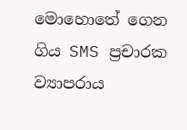මොහොතේ ගෙන ගිය SMS ප්‍රචාරක ව්‍යාපරාය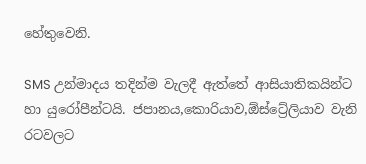හේතුවෙනි.

SMS උන්මාදය තදින්ම වැලදී ඇත්තේ ආසියාතිකයින්ට හා යුරෝපීන්ටයි. ජපානය,කොරියාව,ඕස්ට්‍රේලියාව වැනි රටවලට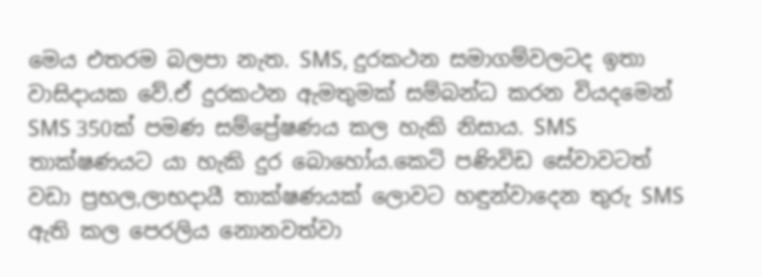මෙය එතරම බලපා නැත. SMS, දුරකථන සමාගම්වලටද ඉතා වාසිදායක වේ.ඒ දුරකථන ඇමතුමක් සම්බන්ධ කරන වියදමෙන් SMS 350ක් පමණ සම්ප්‍රේෂණය කල හැකි නිසාය. SMS තාක්ෂණයට යා හැකි දුර බොහෝය.කෙටි පණිවිඩ සේවාවටත් වඩා ප්‍රභල,ලාභදායී තාක්ෂණයක් ලොවට හඳුන්වාදෙන තුරු SMS ඇති කල පෙරලිය නොනවත්වා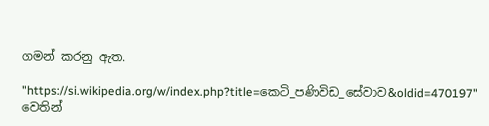ගමන් කරනු ඇත.

"https://si.wikipedia.org/w/index.php?title=කෙටි_පණිවිඩ_සේවාව&oldid=470197" වෙතින්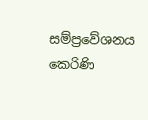සම්ප්‍රවේශනය කෙරිණි